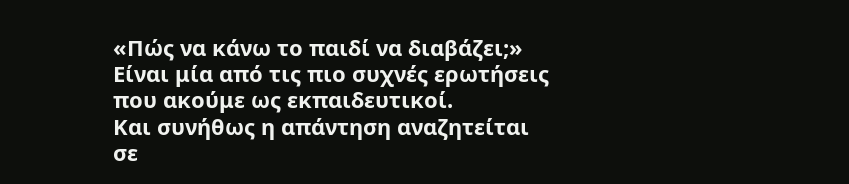«Πώς να κάνω το παιδί να διαβάζει;»
Είναι μία από τις πιο συχνές ερωτήσεις που ακούμε ως εκπαιδευτικοί.
Και συνήθως η απάντηση αναζητείται σε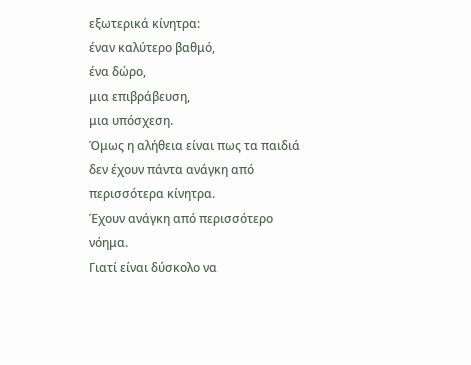εξωτερικά κίνητρα:
έναν καλύτερο βαθμό,
ένα δώρο,
μια επιβράβευση,
μια υπόσχεση.
Όμως η αλήθεια είναι πως τα παιδιά δεν έχουν πάντα ανάγκη από περισσότερα κίνητρα.
Έχουν ανάγκη από περισσότερο νόημα.
Γιατί είναι δύσκολο να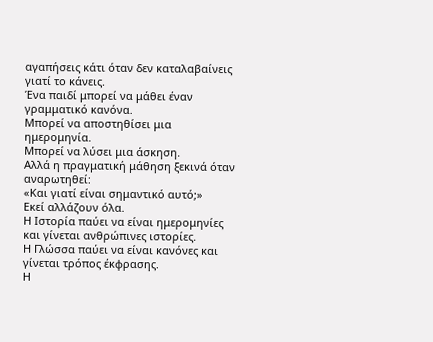αγαπήσεις κάτι όταν δεν καταλαβαίνεις γιατί το κάνεις.
Ένα παιδί μπορεί να μάθει έναν γραμματικό κανόνα.
Μπορεί να αποστηθίσει μια ημερομηνία.
Μπορεί να λύσει μια άσκηση.
Αλλά η πραγματική μάθηση ξεκινά όταν αναρωτηθεί:
«Και γιατί είναι σημαντικό αυτό;»
Εκεί αλλάζουν όλα.
Η Ιστορία παύει να είναι ημερομηνίες και γίνεται ανθρώπινες ιστορίες.
Η Γλώσσα παύει να είναι κανόνες και γίνεται τρόπος έκφρασης.
Η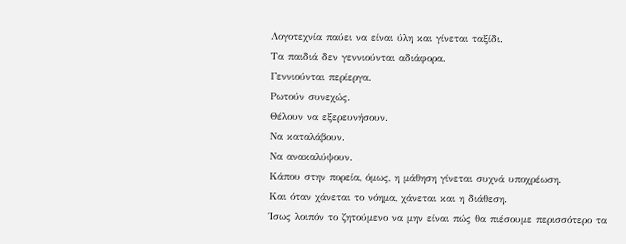Λογοτεχνία παύει να είναι ύλη και γίνεται ταξίδι.
Τα παιδιά δεν γεννιούνται αδιάφορα.
Γεννιούνται περίεργα.
Ρωτούν συνεχώς.
Θέλουν να εξερευνήσουν.
Να καταλάβουν.
Να ανακαλύψουν.
Κάπου στην πορεία, όμως, η μάθηση γίνεται συχνά υποχρέωση.
Και όταν χάνεται το νόημα, χάνεται και η διάθεση.
Ίσως λοιπόν το ζητούμενο να μην είναι πώς θα πιέσουμε περισσότερο τα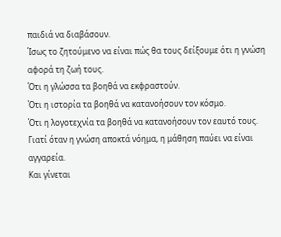παιδιά να διαβάσουν.
Ίσως το ζητούμενο να είναι πώς θα τους δείξουμε ότι η γνώση αφορά τη ζωή τους.
Ότι η γλώσσα τα βοηθά να εκφραστούν.
Ότι η ιστορία τα βοηθά να κατανοήσουν τον κόσμο.
Ότι η λογοτεχνία τα βοηθά να κατανοήσουν τον εαυτό τους.
Γιατί όταν η γνώση αποκτά νόημα, η μάθηση παύει να είναι αγγαρεία.
Και γίνεται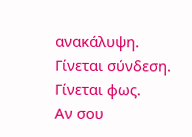ανακάλυψη.
Γίνεται σύνδεση.
Γίνεται φως.
Αν σου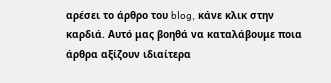αρέσει το άρθρο του blog, κάνε κλικ στην καρδιά. Αυτό μας βοηθά να καταλάβουμε ποια άρθρα αξίζουν ιδιαίτερα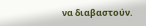να διαβαστούν.